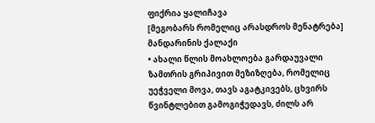ფიქრია ყალიჩავა
[მეგობარს რომელიც არასდროს მენატრება]
მანდარინის ქალაქი
• ახალი წლის მოახლოება გარდაუვალი ზამთრის გრიპივით მეზიზღება, რომელიც უეჭველი მოვა, თავს აგატკივებს, ცხვირს წვინტლებით გამოგიჭედავს, ძილს არ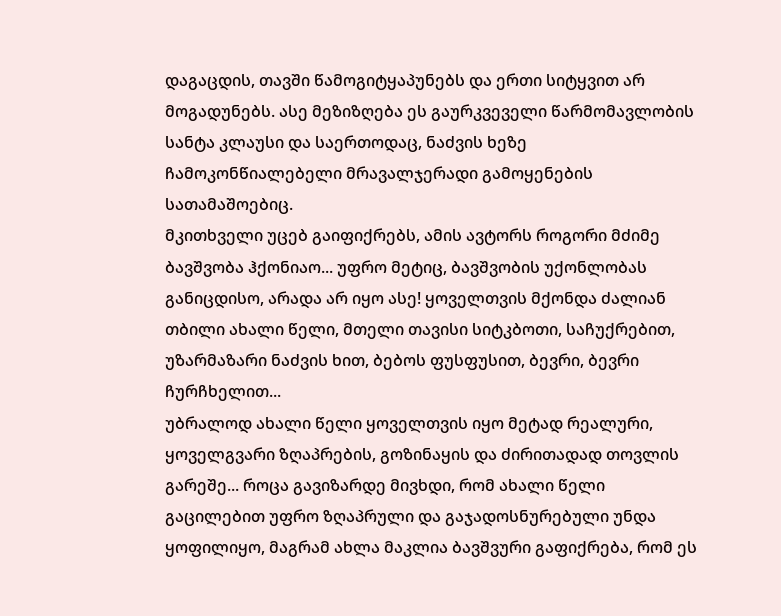დაგაცდის, თავში წამოგიტყაპუნებს და ერთი სიტყვით არ მოგადუნებს. ასე მეზიზღება ეს გაურკვეველი წარმომავლობის სანტა კლაუსი და საერთოდაც, ნაძვის ხეზე ჩამოკონწიალებელი მრავალჯერადი გამოყენების სათამაშოებიც.
მკითხველი უცებ გაიფიქრებს, ამის ავტორს როგორი მძიმე ბავშვობა ჰქონიაო... უფრო მეტიც, ბავშვობის უქონლობას განიცდისო, არადა არ იყო ასე! ყოველთვის მქონდა ძალიან თბილი ახალი წელი, მთელი თავისი სიტკბოთი, საჩუქრებით, უზარმაზარი ნაძვის ხით, ბებოს ფუსფუსით, ბევრი, ბევრი ჩურჩხელით...
უბრალოდ ახალი წელი ყოველთვის იყო მეტად რეალური, ყოველგვარი ზღაპრების, გოზინაყის და ძირითადად თოვლის გარეშე... როცა გავიზარდე მივხდი, რომ ახალი წელი გაცილებით უფრო ზღაპრული და გაჯადოსნურებული უნდა ყოფილიყო, მაგრამ ახლა მაკლია ბავშვური გაფიქრება, რომ ეს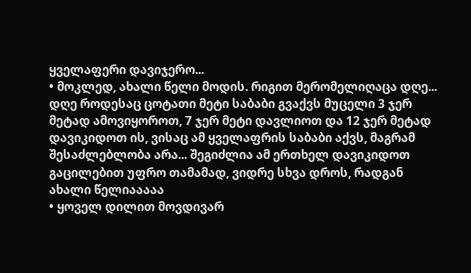ყველაფერი დავიჯერო...
• მოკლედ, ახალი წელი მოდის. რიგით მერომელიღაცა დღე... დღე როდესაც ცოტათი მეტი საბაბი გვაქვს მუცელი 3 ჯერ მეტად ამოვიყოროთ, 7 ჯერ მეტი დავლიოთ და 12 ჯერ მეტად დავიკიდოთ ის, ვისაც ამ ყველაფრის საბაბი აქვს, მაგრამ შესაძლებლობა არა... შეგიძლია ამ ერთხელ დავიკიდოთ გაცილებით უფრო თამამად, ვიდრე სხვა დროს, რადგან ახალი წელიააააა
• ყოველ დილით მოვდივარ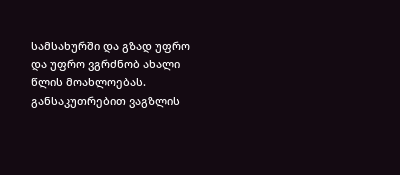სამსახურში და გზად უფრო და უფრო ვგრძნობ ახალი წლის მოახლოებას. განსაკუთრებით ვაგზლის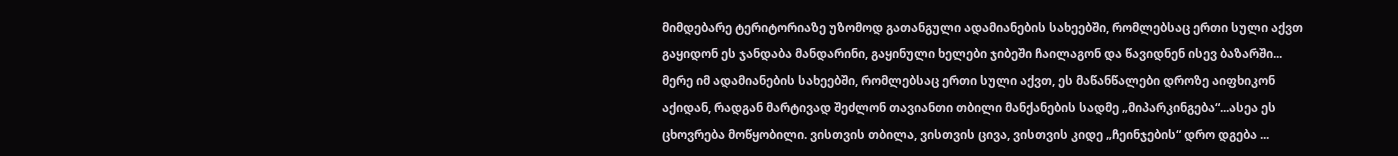მიმდებარე ტერიტორიაზე უზომოდ გათანგული ადამიანების სახეებში, რომლებსაც ერთი სული აქვთ გაყიდონ ეს ჯანდაბა მანდარინი, გაყინული ხელები ჯიბეში ჩაილაგონ და წავიდნენ ისევ ბაზარში... მერე იმ ადამიანების სახეებში, რომლებსაც ერთი სული აქვთ, ეს მაწანწალები დროზე აიფხიკონ აქიდან, რადგან მარტივად შეძლონ თავიანთი თბილი მანქანების სადმე „მიპარკინგება“...ასეა ეს ცხოვრება მოწყობილი. ვისთვის თბილა, ვისთვის ცივა, ვისთვის კიდე „ჩეინჯების“ დრო დგება ...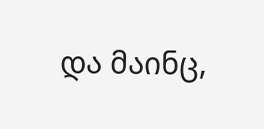და მაინც,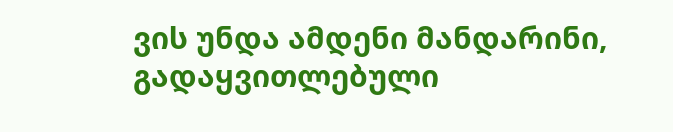ვის უნდა ამდენი მანდარინი, გადაყვითლებული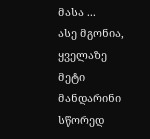მასა ...
ასე მგონია, ყველაზე მეტი მანდარინი სწორედ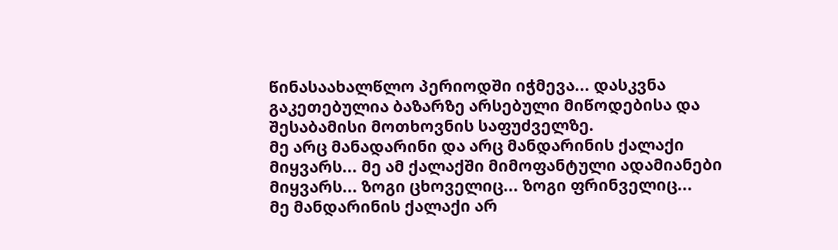წინასაახალწლო პერიოდში იჭმევა... დასკვნა გაკეთებულია ბაზარზე არსებული მიწოდებისა და შესაბამისი მოთხოვნის საფუძველზე.
მე არც მანადარინი და არც მანდარინის ქალაქი მიყვარს... მე ამ ქალაქში მიმოფანტული ადამიანები მიყვარს... ზოგი ცხოველიც... ზოგი ფრინველიც...
მე მანდარინის ქალაქი არ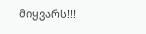მიყვარს!!!